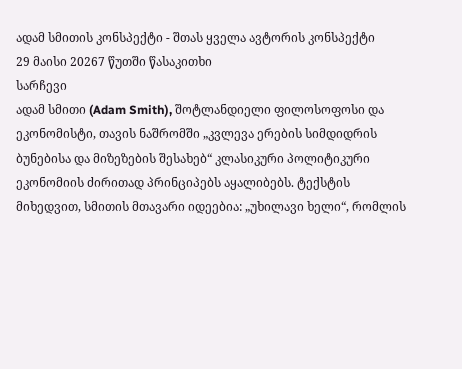ადამ სმითის კონსპექტი - შთას ყველა ავტორის კონსპექტი
29 მაისი 20267 წუთში წასაკითხი
სარჩევი
ადამ სმითი (Adam Smith), შოტლანდიელი ფილოსოფოსი და ეკონომისტი, თავის ნაშრომში „კვლევა ერების სიმდიდრის ბუნებისა და მიზეზების შესახებ“ კლასიკური პოლიტიკური ეკონომიის ძირითად პრინციპებს აყალიბებს. ტექსტის მიხედვით, სმითის მთავარი იდეებია: „უხილავი ხელი“, რომლის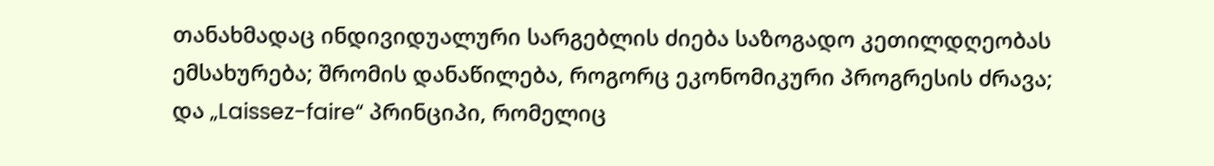თანახმადაც ინდივიდუალური სარგებლის ძიება საზოგადო კეთილდღეობას ემსახურება; შრომის დანაწილება, როგორც ეკონომიკური პროგრესის ძრავა; და „Laissez-faire“ პრინციპი, რომელიც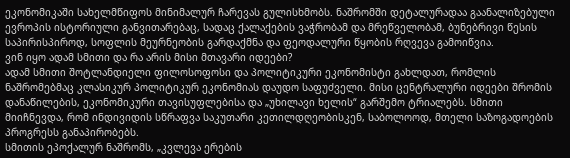ეკონომიკაში სახელმწიფოს მინიმალურ ჩარევას გულისხმობს. ნაშრომში დეტალურადაა გაანალიზებული ევროპის ისტორიული განვითარებაც, სადაც ქალაქების ვაჭრობამ და მრეწველობამ, ბუნებრივი წესის საპირისპიროდ, სოფლის მეურნეობის გარდაქმნა და ფეოდალური წყობის რღვევა გამოიწვია.
ვინ იყო ადამ სმითი და რა არის მისი მთავარი იდეები?
ადამ სმითი შოტლანდიელი ფილოსოფოსი და პოლიტიკური ეკონომისტი გახლდათ, რომლის ნაშრომებმაც კლასიკურ პოლიტიკურ ეკონომიას დაუდო საფუძველი. მისი ცენტრალური იდეები შრომის დანაწილების, ეკონომიკური თავისუფლებისა და „უხილავი ხელის“ გარშემო ტრიალებს. სმითი მიიჩნევდა, რომ ინდივიდის სწრაფვა საკუთარი კეთილდღეობისკენ, საბოლოოდ, მთელი საზოგადოების პროგრესს განაპირობებს.
სმითის ეპოქალურ ნაშრომს, „კვლევა ერების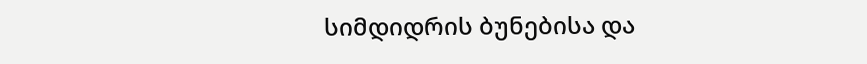სიმდიდრის ბუნებისა და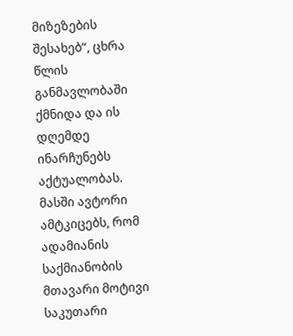მიზეზების შესახებ“, ცხრა წლის განმავლობაში ქმნიდა და ის დღემდე ინარჩუნებს აქტუალობას. მასში ავტორი ამტკიცებს, რომ ადამიანის საქმიანობის მთავარი მოტივი საკუთარი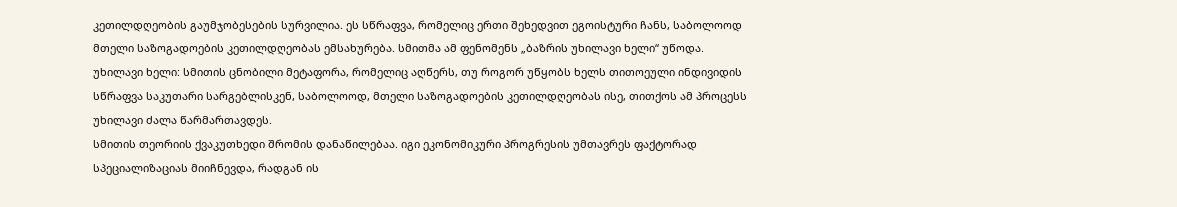კეთილდღეობის გაუმჯობესების სურვილია. ეს სწრაფვა, რომელიც ერთი შეხედვით ეგოისტური ჩანს, საბოლოოდ მთელი საზოგადოების კეთილდღეობას ემსახურება. სმითმა ამ ფენომენს „ბაზრის უხილავი ხელი“ უწოდა.
უხილავი ხელი: სმითის ცნობილი მეტაფორა, რომელიც აღწერს, თუ როგორ უწყობს ხელს თითოეული ინდივიდის სწრაფვა საკუთარი სარგებლისკენ, საბოლოოდ, მთელი საზოგადოების კეთილდღეობას ისე, თითქოს ამ პროცესს უხილავი ძალა წარმართავდეს.
სმითის თეორიის ქვაკუთხედი შრომის დანაწილებაა. იგი ეკონომიკური პროგრესის უმთავრეს ფაქტორად სპეციალიზაციას მიიჩნევდა, რადგან ის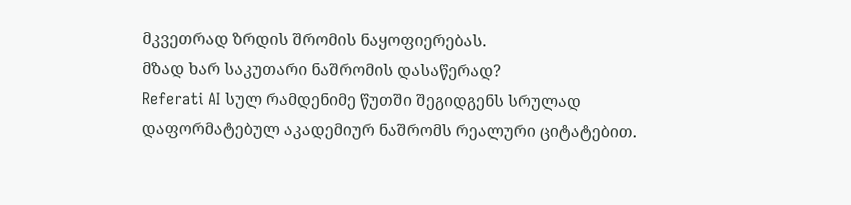მკვეთრად ზრდის შრომის ნაყოფიერებას.
მზად ხარ საკუთარი ნაშრომის დასაწერად?
Referati AI სულ რამდენიმე წუთში შეგიდგენს სრულად დაფორმატებულ აკადემიურ ნაშრომს რეალური ციტატებით.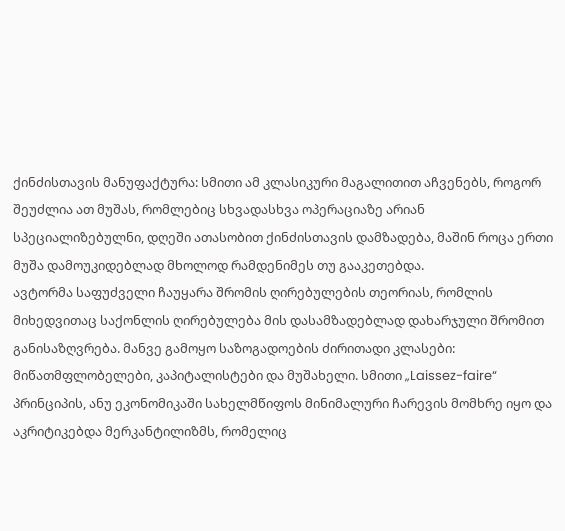ქინძისთავის მანუფაქტურა: სმითი ამ კლასიკური მაგალითით აჩვენებს, როგორ შეუძლია ათ მუშას, რომლებიც სხვადასხვა ოპერაციაზე არიან სპეციალიზებულნი, დღეში ათასობით ქინძისთავის დამზადება, მაშინ როცა ერთი მუშა დამოუკიდებლად მხოლოდ რამდენიმეს თუ გააკეთებდა.
ავტორმა საფუძველი ჩაუყარა შრომის ღირებულების თეორიას, რომლის მიხედვითაც საქონლის ღირებულება მის დასამზადებლად დახარჯული შრომით განისაზღვრება. მანვე გამოყო საზოგადოების ძირითადი კლასები: მიწათმფლობელები, კაპიტალისტები და მუშახელი. სმითი „Laissez-faire“ პრინციპის, ანუ ეკონომიკაში სახელმწიფოს მინიმალური ჩარევის მომხრე იყო და აკრიტიკებდა მერკანტილიზმს, რომელიც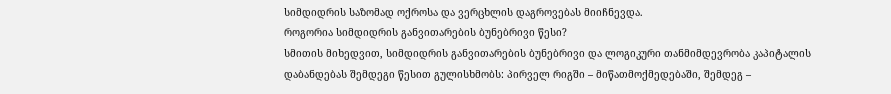სიმდიდრის საზომად ოქროსა და ვერცხლის დაგროვებას მიიჩნევდა.
როგორია სიმდიდრის განვითარების ბუნებრივი წესი?
სმითის მიხედვით, სიმდიდრის განვითარების ბუნებრივი და ლოგიკური თანმიმდევრობა კაპიტალის დაბანდებას შემდეგი წესით გულისხმობს: პირველ რიგში – მიწათმოქმედებაში, შემდეგ –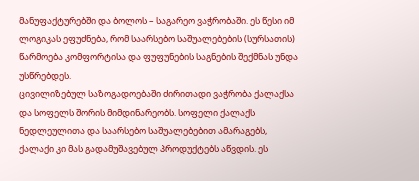მანუფაქტურებში და ბოლოს – საგარეო ვაჭრობაში. ეს წესი იმ ლოგიკას ეფუძნება, რომ საარსებო საშუალებების (სურსათის) წარმოება კომფორტისა და ფუფუნების საგნების შექმნას უნდა უსწრებდეს.
ცივილიზებულ საზოგადოებაში ძირითადი ვაჭრობა ქალაქსა და სოფელს შორის მიმდინარეობს. სოფელი ქალაქს ნედლეულითა და საარსებო საშუალებებით ამარაგებს, ქალაქი კი მას გადამუშავებულ პროდუქტებს აწვდის. ეს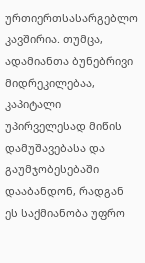ურთიერთსასარგებლო კავშირია. თუმცა, ადამიანთა ბუნებრივი მიდრეკილებაა, კაპიტალი უპირველესად მიწის დამუშავებასა და გაუმჯობესებაში დააბანდონ, რადგან ეს საქმიანობა უფრო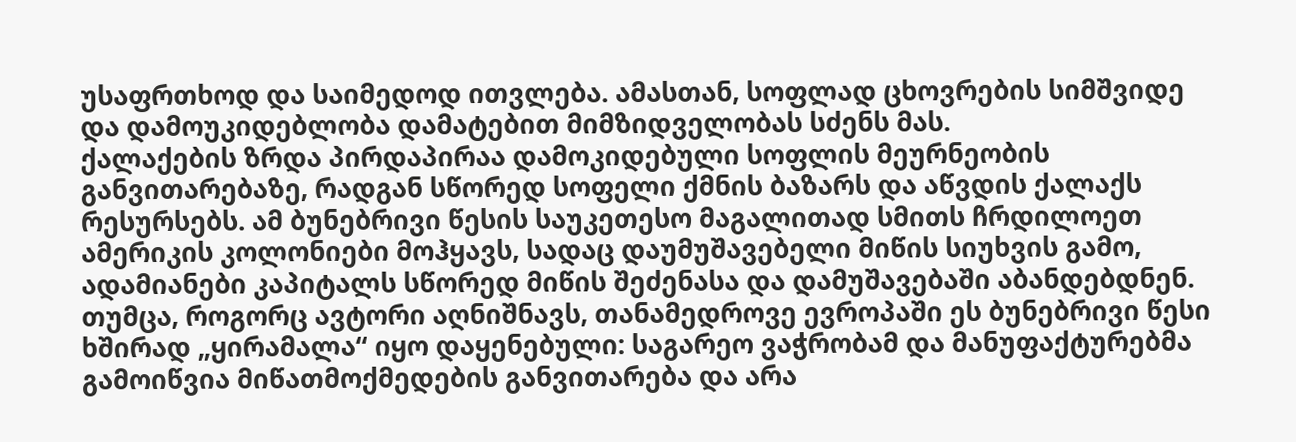უსაფრთხოდ და საიმედოდ ითვლება. ამასთან, სოფლად ცხოვრების სიმშვიდე და დამოუკიდებლობა დამატებით მიმზიდველობას სძენს მას.
ქალაქების ზრდა პირდაპირაა დამოკიდებული სოფლის მეურნეობის განვითარებაზე, რადგან სწორედ სოფელი ქმნის ბაზარს და აწვდის ქალაქს რესურსებს. ამ ბუნებრივი წესის საუკეთესო მაგალითად სმითს ჩრდილოეთ ამერიკის კოლონიები მოჰყავს, სადაც დაუმუშავებელი მიწის სიუხვის გამო, ადამიანები კაპიტალს სწორედ მიწის შეძენასა და დამუშავებაში აბანდებდნენ. თუმცა, როგორც ავტორი აღნიშნავს, თანამედროვე ევროპაში ეს ბუნებრივი წესი ხშირად „ყირამალა“ იყო დაყენებული: საგარეო ვაჭრობამ და მანუფაქტურებმა გამოიწვია მიწათმოქმედების განვითარება და არა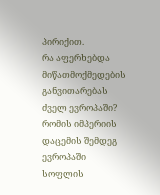პირიქით.
რა აფერხებდა მიწათმოქმედების განვითარებას ძველ ევროპაში?
რომის იმპერიის დაცემის შემდეგ ევროპაში სოფლის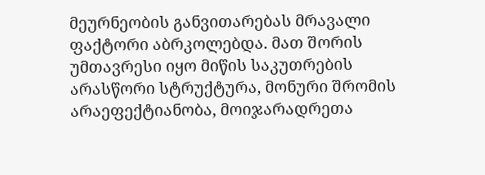მეურნეობის განვითარებას მრავალი ფაქტორი აბრკოლებდა. მათ შორის უმთავრესი იყო მიწის საკუთრების არასწორი სტრუქტურა, მონური შრომის არაეფექტიანობა, მოიჯარადრეთა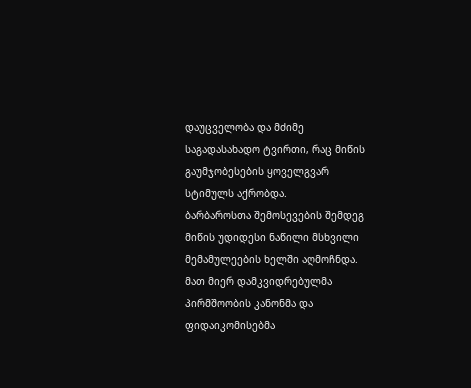დაუცველობა და მძიმე საგადასახადო ტვირთი, რაც მიწის გაუმჯობესების ყოველგვარ სტიმულს აქრობდა.
ბარბაროსთა შემოსევების შემდეგ მიწის უდიდესი ნაწილი მსხვილი მემამულეების ხელში აღმოჩნდა. მათ მიერ დამკვიდრებულმა პირმშოობის კანონმა და ფიდაიკომისებმა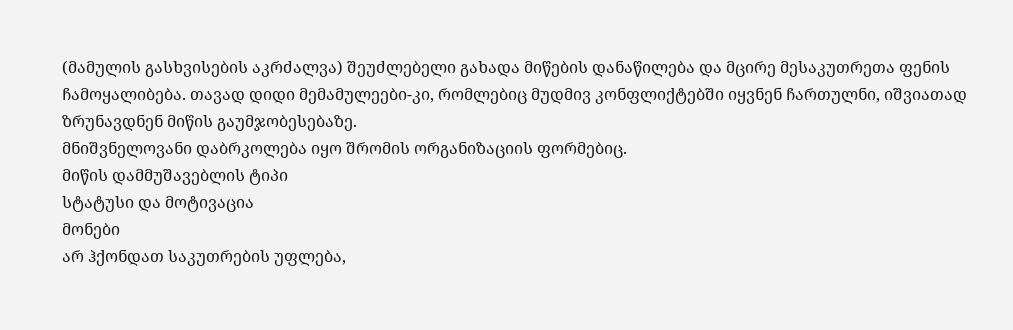(მამულის გასხვისების აკრძალვა) შეუძლებელი გახადა მიწების დანაწილება და მცირე მესაკუთრეთა ფენის ჩამოყალიბება. თავად დიდი მემამულეები-კი, რომლებიც მუდმივ კონფლიქტებში იყვნენ ჩართულნი, იშვიათად ზრუნავდნენ მიწის გაუმჯობესებაზე.
მნიშვნელოვანი დაბრკოლება იყო შრომის ორგანიზაციის ფორმებიც.
მიწის დამმუშავებლის ტიპი
სტატუსი და მოტივაცია
მონები
არ ჰქონდათ საკუთრების უფლება,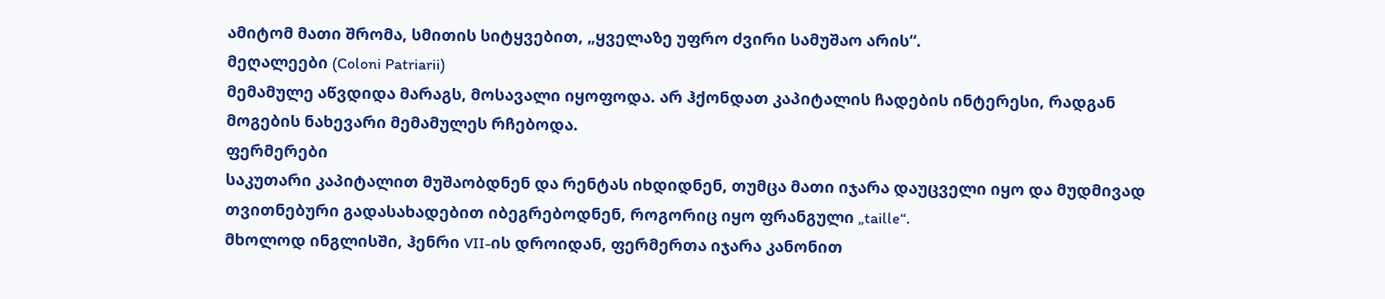ამიტომ მათი შრომა, სმითის სიტყვებით, „ყველაზე უფრო ძვირი სამუშაო არის“.
მეღალეები (Coloni Patriarii)
მემამულე აწვდიდა მარაგს, მოსავალი იყოფოდა. არ ჰქონდათ კაპიტალის ჩადების ინტერესი, რადგან მოგების ნახევარი მემამულეს რჩებოდა.
ფერმერები
საკუთარი კაპიტალით მუშაობდნენ და რენტას იხდიდნენ, თუმცა მათი იჯარა დაუცველი იყო და მუდმივად თვითნებური გადასახადებით იბეგრებოდნენ, როგორიც იყო ფრანგული „taille“.
მხოლოდ ინგლისში, ჰენრი VII-ის დროიდან, ფერმერთა იჯარა კანონით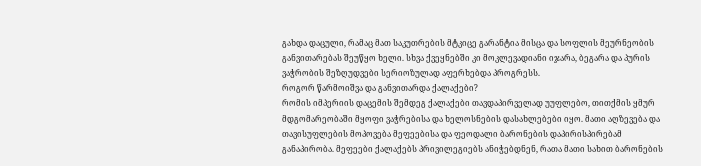გახდა დაცული, რამაც მათ საკუთრების მტკიცე გარანტია მისცა და სოფლის მეურნეობის განვითარებას შეუწყო ხელი. სხვა ქვეყნებში კი მოკლევადიანი იჯარა, ბეგარა და პურის ვაჭრობის შეზღუდვები სერიოზულად აფერხებდა პროგრესს.
როგორ წარმოიშვა და განვითარდა ქალაქები?
რომის იმპერიის დაცემის შემდეგ ქალაქები თავდაპირველად უუფლებო, თითქმის ყმურ მდგომარეობაში მყოფი ვაჭრებისა და ხელოსნების დასახლებები იყო. მათი აღზევება და თავისუფლების მოპოვება მეფეებისა და ფეოდალი ბარონების დაპირისპირებამ განაპირობა. მეფეები ქალაქებს პრივილეგიებს ანიჭებდნენ, რათა მათი სახით ბარონების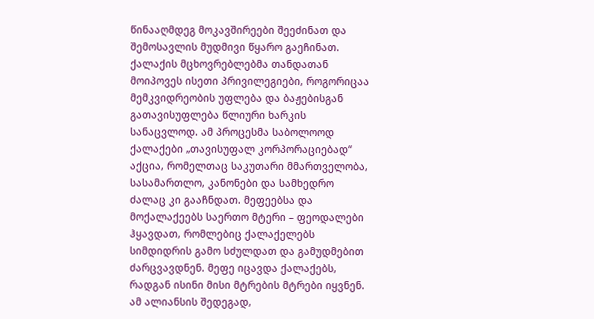წინააღმდეგ მოკავშირეები შეეძინათ და შემოსავლის მუდმივი წყარო გაეჩინათ.
ქალაქის მცხოვრებლებმა თანდათან მოიპოვეს ისეთი პრივილეგიები, როგორიცაა მემკვიდრეობის უფლება და ბაჟებისგან გათავისუფლება წლიური ხარკის სანაცვლოდ. ამ პროცესმა საბოლოოდ ქალაქები „თავისუფალ კორპორაციებად“ აქცია, რომელთაც საკუთარი მმართველობა, სასამართლო, კანონები და სამხედრო ძალაც კი გააჩნდათ. მეფეებსა და მოქალაქეებს საერთო მტერი – ფეოდალები ჰყავდათ, რომლებიც ქალაქელებს სიმდიდრის გამო სძულდათ და გამუდმებით ძარცვავდნენ. მეფე იცავდა ქალაქებს, რადგან ისინი მისი მტრების მტრები იყვნენ.
ამ ალიანსის შედეგად,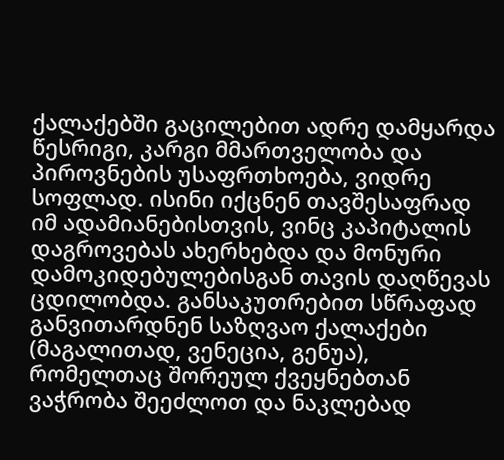ქალაქებში გაცილებით ადრე დამყარდა წესრიგი, კარგი მმართველობა და პიროვნების უსაფრთხოება, ვიდრე სოფლად. ისინი იქცნენ თავშესაფრად იმ ადამიანებისთვის, ვინც კაპიტალის დაგროვებას ახერხებდა და მონური დამოკიდებულებისგან თავის დაღწევას ცდილობდა. განსაკუთრებით სწრაფად განვითარდნენ საზღვაო ქალაქები (მაგალითად, ვენეცია, გენუა), რომელთაც შორეულ ქვეყნებთან ვაჭრობა შეეძლოთ და ნაკლებად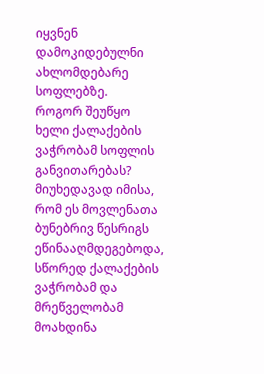იყვნენ დამოკიდებულნი ახლომდებარე სოფლებზე.
როგორ შეუწყო ხელი ქალაქების ვაჭრობამ სოფლის განვითარებას?
მიუხედავად იმისა, რომ ეს მოვლენათა ბუნებრივ წესრიგს ეწინააღმდეგებოდა, სწორედ ქალაქების ვაჭრობამ და მრეწველობამ მოახდინა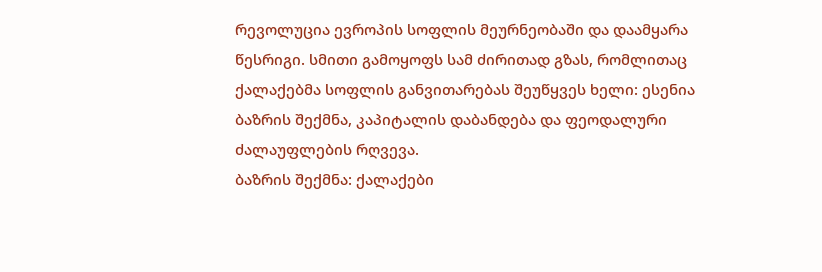რევოლუცია ევროპის სოფლის მეურნეობაში და დაამყარა წესრიგი. სმითი გამოყოფს სამ ძირითად გზას, რომლითაც ქალაქებმა სოფლის განვითარებას შეუწყვეს ხელი: ესენია ბაზრის შექმნა, კაპიტალის დაბანდება და ფეოდალური ძალაუფლების რღვევა.
ბაზრის შექმნა: ქალაქები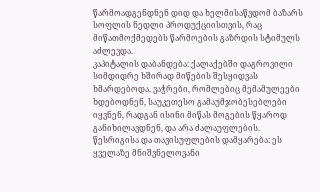წარმოადგენდნენ დიდ და ხელმისაწვდომ ბაზარს სოფლის ნედლი პროდუქციისთვის, რაც მიწათმოქმედებს წარმოების გაზრდის სტიმულს აძლევდა.
კაპიტალის დაბანდება: ქალაქებში დაგროვილი სიმდიდრე ხშირად მიწების შესყიდვას ხმარდებოდა. ვაჭრები, რომლებიც მემამულეები ხდებოდნენ, საუკეთესო გამაუმჯობესებლები იყვნენ, რადგან ისინი მიწას მოგების წყაროდ განიხილავდნენ, და არა ძალაუფლების.
წესრიგისა და თავისუფლების დამყარება: ეს ყველაზე მნიშვნელოვანი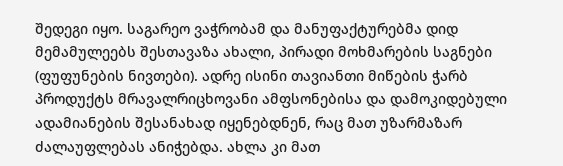შედეგი იყო. საგარეო ვაჭრობამ და მანუფაქტურებმა დიდ მემამულეებს შესთავაზა ახალი, პირადი მოხმარების საგნები (ფუფუნების ნივთები). ადრე ისინი თავიანთი მიწების ჭარბ პროდუქტს მრავალრიცხოვანი ამფსონებისა და დამოკიდებული ადამიანების შესანახად იყენებდნენ, რაც მათ უზარმაზარ ძალაუფლებას ანიჭებდა. ახლა კი მათ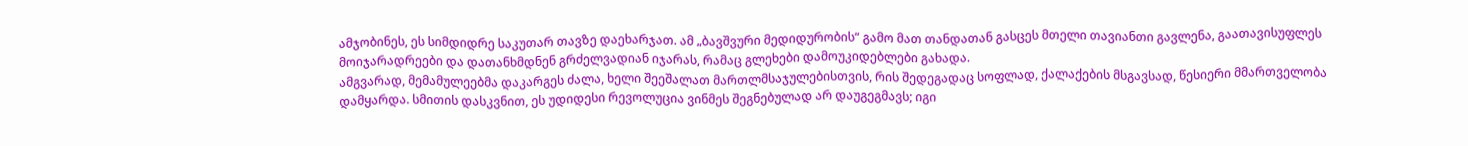ამჯობინეს, ეს სიმდიდრე საკუთარ თავზე დაეხარჯათ. ამ „ბავშვური მედიდურობის“ გამო მათ თანდათან გასცეს მთელი თავიანთი გავლენა, გაათავისუფლეს მოიჯარადრეები და დათანხმდნენ გრძელვადიან იჯარას, რამაც გლეხები დამოუკიდებლები გახადა.
ამგვარად, მემამულეებმა დაკარგეს ძალა, ხელი შეეშალათ მართლმსაჯულებისთვის, რის შედეგადაც სოფლად, ქალაქების მსგავსად, წესიერი მმართველობა დამყარდა. სმითის დასკვნით, ეს უდიდესი რევოლუცია ვინმეს შეგნებულად არ დაუგეგმავს; იგი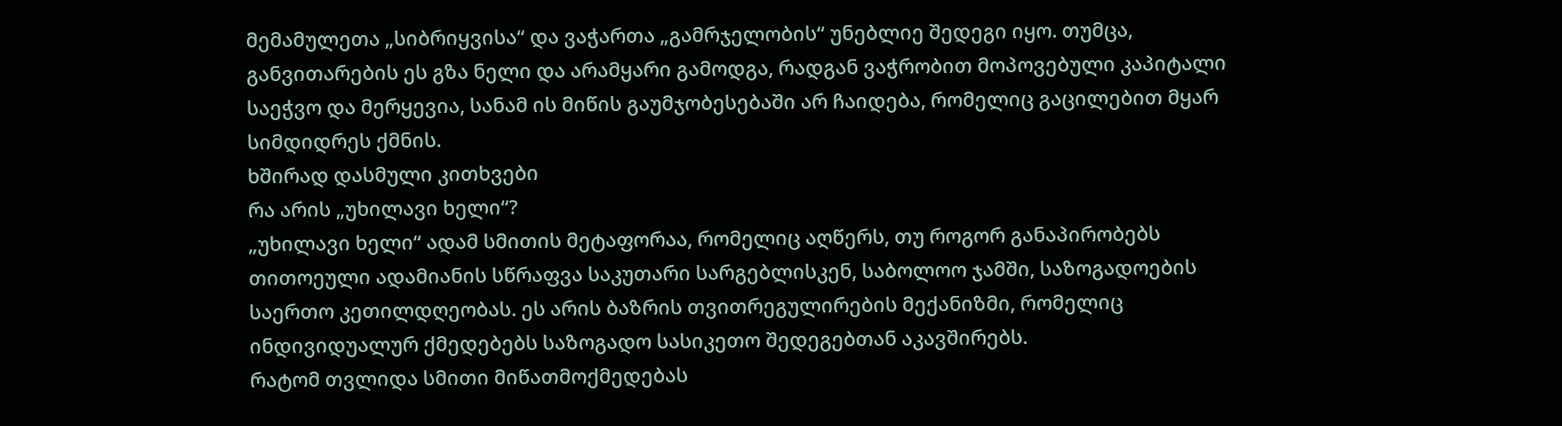მემამულეთა „სიბრიყვისა“ და ვაჭართა „გამრჯელობის“ უნებლიე შედეგი იყო. თუმცა, განვითარების ეს გზა ნელი და არამყარი გამოდგა, რადგან ვაჭრობით მოპოვებული კაპიტალი საეჭვო და მერყევია, სანამ ის მიწის გაუმჯობესებაში არ ჩაიდება, რომელიც გაცილებით მყარ სიმდიდრეს ქმნის.
ხშირად დასმული კითხვები
რა არის „უხილავი ხელი“?
„უხილავი ხელი“ ადამ სმითის მეტაფორაა, რომელიც აღწერს, თუ როგორ განაპირობებს თითოეული ადამიანის სწრაფვა საკუთარი სარგებლისკენ, საბოლოო ჯამში, საზოგადოების საერთო კეთილდღეობას. ეს არის ბაზრის თვითრეგულირების მექანიზმი, რომელიც ინდივიდუალურ ქმედებებს საზოგადო სასიკეთო შედეგებთან აკავშირებს.
რატომ თვლიდა სმითი მიწათმოქმედებას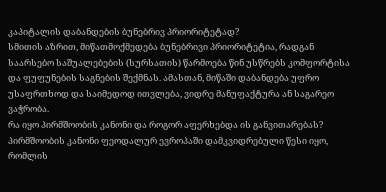კაპიტალის დაბანდების ბუნებრივ პრიორიტეტად?
სმითის აზრით, მიწათმოქმედება ბუნებრივი პრიორიტეტია, რადგან საარსებო საშუალებების (სურსათის) წარმოება წინ უსწრებს კომფორტისა და ფუფუნების საგნების შექმნას. ამასთან, მიწაში დაბანდება უფრო უსაფრთხოდ და საიმედოდ ითვლება, ვიდრე მანუფაქტურა ან საგარეო ვაჭრობა.
რა იყო პირმშოობის კანონი და როგორ აფერხებდა ის განვითარებას?
პირმშოობის კანონი ფეოდალურ ევროპაში დამკვიდრებული წესი იყო, რომლის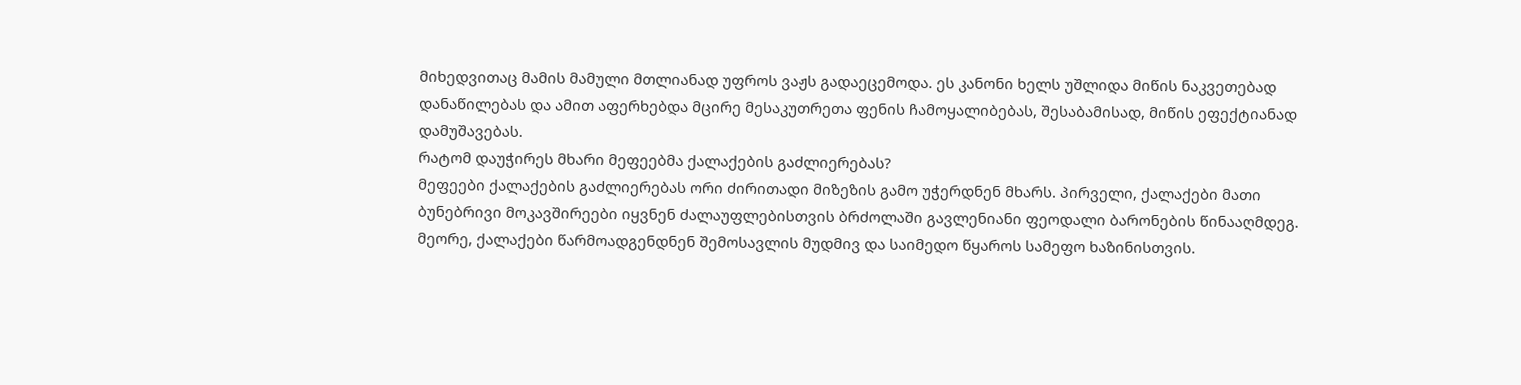მიხედვითაც მამის მამული მთლიანად უფროს ვაჟს გადაეცემოდა. ეს კანონი ხელს უშლიდა მიწის ნაკვეთებად დანაწილებას და ამით აფერხებდა მცირე მესაკუთრეთა ფენის ჩამოყალიბებას, შესაბამისად, მიწის ეფექტიანად დამუშავებას.
რატომ დაუჭირეს მხარი მეფეებმა ქალაქების გაძლიერებას?
მეფეები ქალაქების გაძლიერებას ორი ძირითადი მიზეზის გამო უჭერდნენ მხარს. პირველი, ქალაქები მათი ბუნებრივი მოკავშირეები იყვნენ ძალაუფლებისთვის ბრძოლაში გავლენიანი ფეოდალი ბარონების წინააღმდეგ. მეორე, ქალაქები წარმოადგენდნენ შემოსავლის მუდმივ და საიმედო წყაროს სამეფო ხაზინისთვის.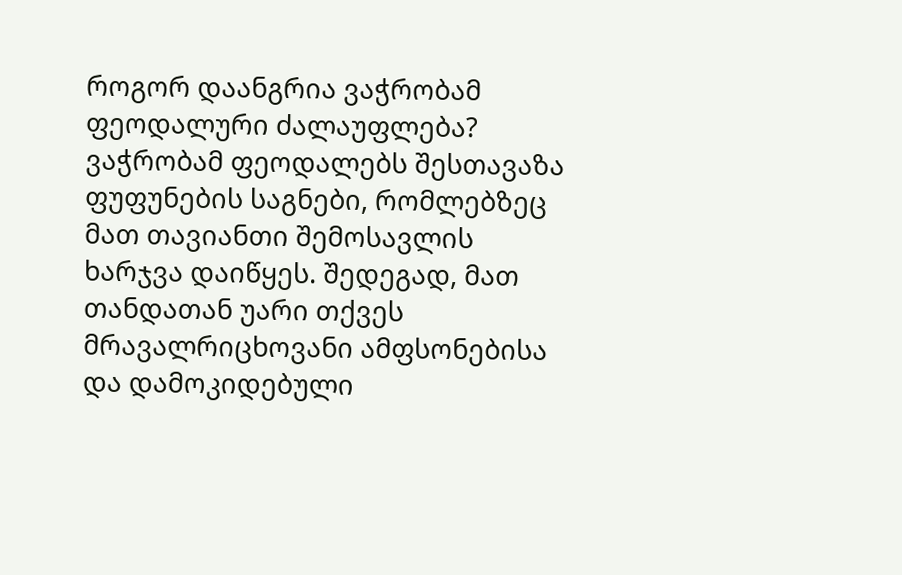როგორ დაანგრია ვაჭრობამ ფეოდალური ძალაუფლება?
ვაჭრობამ ფეოდალებს შესთავაზა ფუფუნების საგნები, რომლებზეც მათ თავიანთი შემოსავლის ხარჯვა დაიწყეს. შედეგად, მათ თანდათან უარი თქვეს მრავალრიცხოვანი ამფსონებისა და დამოკიდებული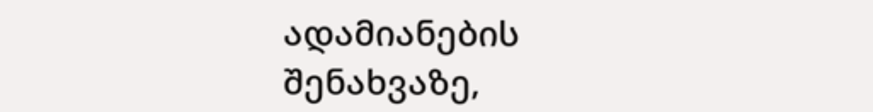ადამიანების შენახვაზე,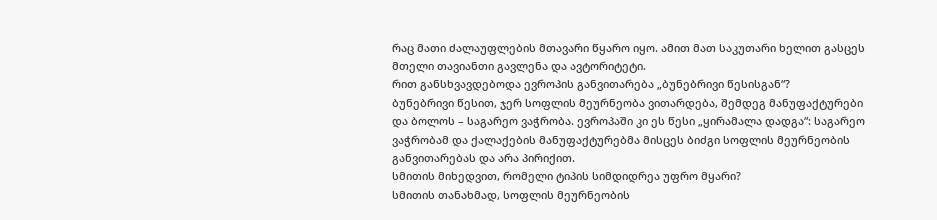რაც მათი ძალაუფლების მთავარი წყარო იყო. ამით მათ საკუთარი ხელით გასცეს მთელი თავიანთი გავლენა და ავტორიტეტი.
რით განსხვავდებოდა ევროპის განვითარება „ბუნებრივი წესისგან“?
ბუნებრივი წესით, ჯერ სოფლის მეურნეობა ვითარდება, შემდეგ მანუფაქტურები და ბოლოს – საგარეო ვაჭრობა. ევროპაში კი ეს წესი „ყირამალა დადგა“: საგარეო ვაჭრობამ და ქალაქების მანუფაქტურებმა მისცეს ბიძგი სოფლის მეურნეობის განვითარებას და არა პირიქით.
სმითის მიხედვით, რომელი ტიპის სიმდიდრეა უფრო მყარი?
სმითის თანახმად, სოფლის მეურნეობის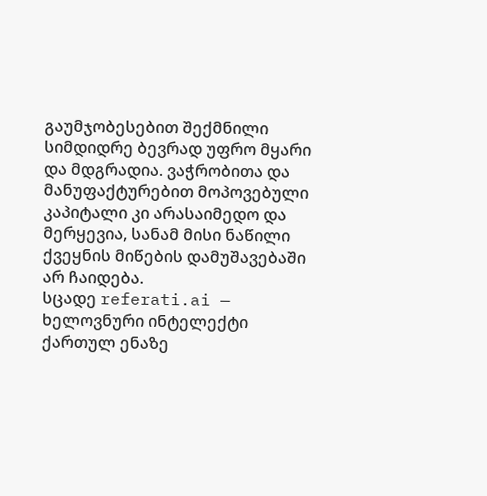გაუმჯობესებით შექმნილი სიმდიდრე ბევრად უფრო მყარი და მდგრადია. ვაჭრობითა და მანუფაქტურებით მოპოვებული კაპიტალი კი არასაიმედო და მერყევია, სანამ მისი ნაწილი ქვეყნის მიწების დამუშავებაში არ ჩაიდება.
სცადე referati.ai — ხელოვნური ინტელექტი ქართულ ენაზე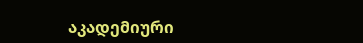აკადემიური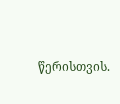წერისთვის.